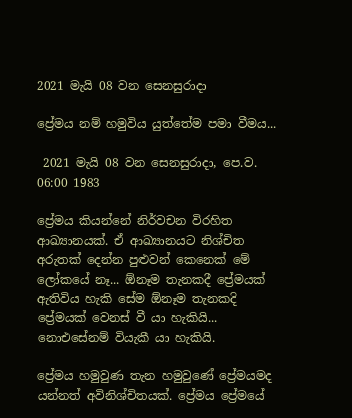2021 මැයි 08 වන සෙනසුරාදා

ප්‍රේමය නම් හමුවිය යුත්තේම පමා වීමය...

 2021 මැයි 08 වන සෙනසුරාදා, පෙ.ව. 06:00 1983

ප්‍රේමය කියන්නේ නිර්වචන විරහිත ආඛ්‍යානයක්. ඒ ආඛ්‍යානයට නිශ්චිත අරුතක් දෙන්න පුළුවන් කෙනෙක් මේ ලෝකයේ නෑ... ඕනෑම තැනකදී ප්‍රේමයක් ඇතිවිය හැකි සේම ඕනෑම තැනකදි ප්‍රේමයක් වෙනස් වී යා හැකියි... නොඑසේනම් වියැකී යා හැකියි.

ප්‍රේමය හමුවුණ තැන හමුවුණේ ප්‍රේමයමද යන්නත් අවිනිශ්චිතයක්. ප්‍රේමය ප්‍රේමයේ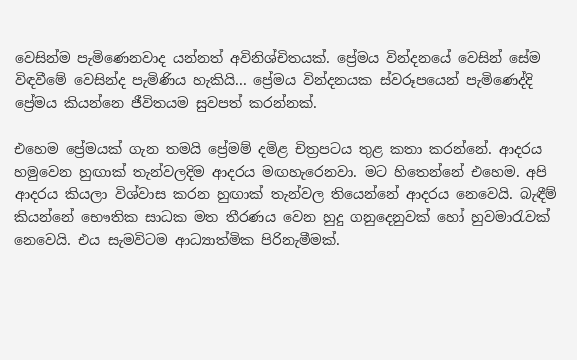වෙසින්ම පැමිණෙනවාද යන්නත් අවිනිශ්චිතයක්. ප්‍රේමය වින්දනයේ වෙසින් සේම විඳවීමේ වෙසින්ද පැමිණිය හැකියි... ප්‍රේමය වින්දනයක ස්වරූපයෙන් පැමිණෙද්දි ප්‍රේමය කියන්නෙ ජීවිතයම සුවපත් කරන්නක්.

එහෙම ප්‍රේමයක් ගැන තමයි ප්‍රේමම් දමිළ චිත්‍රපටය තුළ කතා කරන්නේ. ආදරය හමුවෙන හුඟාක් තැන්වලදිම ආදරය මඟහැරෙනවා. මට හිතෙන්නේ එහෙම. අපි ආදරය කියලා විශ්වාස කරන හුඟාක් තැන්වල තියෙන්නේ ආදරය නෙවෙයි. බැඳීම් කියන්නේ භෞතික සාධක මත තීරණය වෙන හුදු ගනුදෙනුවක් හෝ හුවමාරැවක් නෙවෙයි. එය සැමවිටම ආධ්‍යාත්මික පිරිනැමීමක්.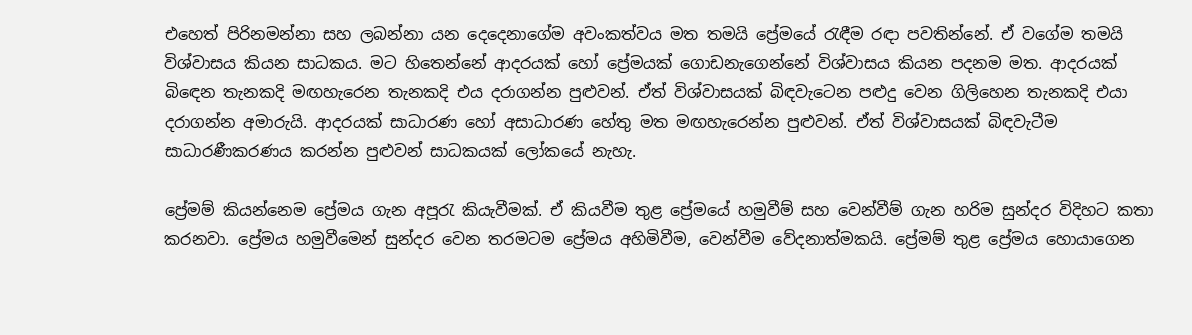එහෙත් පිරිනමන්නා සහ ලබන්නා යන දෙදෙනාගේම අවංකත්වය මත තමයි ප්‍රේමයේ රැඳීම රඳා පවතින්නේ. ඒ වගේම තමයි විශ්වාසය කියන සාධකය. මට හිතෙන්නේ ආදරයක් හෝ ප්‍රේමයක් ගොඩනැගෙන්නේ විශ්වාසය කියන පදනම මත. ආදරයක් බිඳෙන තැනකදි මඟහැරෙන තැනකදි එය දරාගන්න පුළුවන්. ඒත් විශ්වාසයක් බිඳවැටෙන පළුදු වෙන ගිලිහෙන තැනකදි එයා දරාගන්න අමාරුයි. ආදරයක් සාධාරණ හෝ අසාධාරණ හේතු මත මඟහැරෙන්න පුළුවන්. ඒත් විශ්වාසයක් බිඳවැටීම සාධාරණීකරණය කරන්න පුළුවන් සාධකයක් ලෝකයේ නැහැ.

ප්‍රේමම් කියන්නෙම ප්‍රේමය ගැන අපූරැ කියැවීමක්. ඒ කියවීම තුළ ප්‍රේමයේ හමුවීම් සහ වෙන්වීම් ගැන හරිම සුන්දර විදිහට කතා කරනවා. ප්‍රේමය හමුවීමෙන් සුන්දර වෙන තරමටම ප්‍රේමය අහිමිවීම, වෙන්වීම වේදනාත්මකයි. ප්‍රේමම් තුළ ප්‍රේමය හොයාගෙන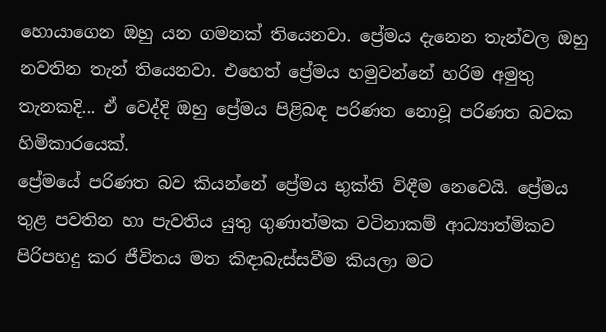හොයාගෙන ඔහු යන ගමනක් තියෙනවා. ප්‍රේමය දැනෙන තැන්වල ඔහු නවතින තැන් තියෙනවා. එහෙත් ප්‍රේමය හමුවන්නේ හරිම අමුතු තැනකදි... ඒ වෙද්දි ඔහු ප්‍රේමය පිළිබඳ පරිණත නොවූ පරිණත බවක හිමිකාරයෙක්.
ප්‍රේමයේ පරිණත බව කියන්නේ ප්‍රේමය භුක්ති විඳීම නෙවෙයි. ප්‍රේමය තුළ පවතින හා පැවතිය යුතු ගුණාත්මක වටිනාකම් ආධ්‍යාත්මිකව පිරිපහදු කර ජීවිතය මත කිඳාබැස්සවීම කියලා මට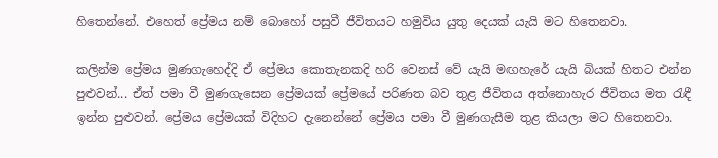හිතෙන්නේ. එහෙත් ප්‍රේමය නම් බොහෝ පසුවී ජීවිතයට හමුවිය යුතු දෙයක් යැයි මට හිතෙනවා.

කලින්ම ප්‍රේමය මුණගැහෙද්දි ඒ ප්‍රේමය කොතැනකදි හරි වෙනස් වේ යැයි මඟහැරේ යැයි බියක් හිතට එන්න පුළුවන්... ඒත් පමා වී මුණගැසෙන ප්‍රේමයක් ප්‍රේමයේ පරිණත බව තුළ ජීවිතය අත්නොහැර ජීවිතය මත රැඳී ඉන්න පුළුවන්. ප්‍රේමය ප්‍රේමයක් විදිහට දැනෙන්නේ ප්‍රේමය පමා වී මුණගැසීම තුළ කියලා මට හිතෙනවා.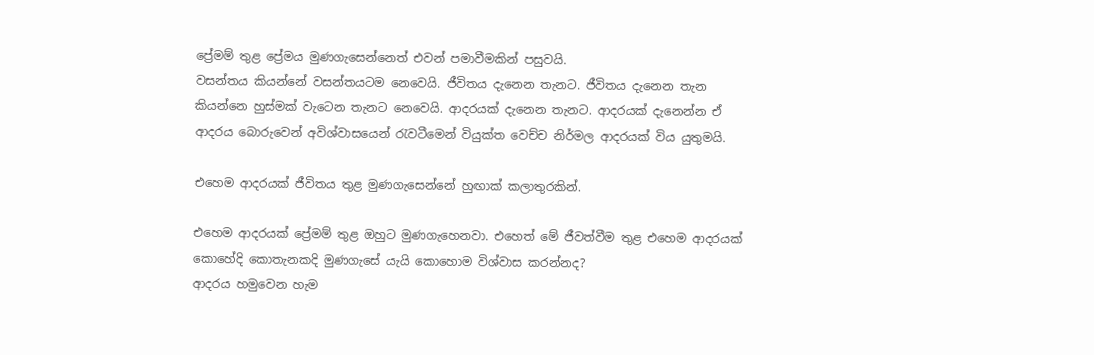ප්‍රේමම් තුළ ප්‍රේමය මුණගැසෙන්නෙත් එවන් පමාවීමකින් පසුවයි.
වසන්තය කියන්නේ වසන්තයටම නෙවෙයි. ජීවිතය දැනෙන තැනට. ජීවිතය දැනෙන තැන කියන්නෙ හුස්මක් වැටෙන තැනට නෙවෙයි. ආදරයක් දැනෙන තැනට. ආදරයක් දැනෙන්න ඒ ආදරය බොරුවෙන් අවිශ්වාසයෙන් රැවටීමෙන් වියුක්ත වෙච්ච නිර්මල ආදරයක් විය යුතුමයි.

එහෙම ආදරයක් ජීවිතය තුළ මුණගැසෙන්නේ හුඟාක් කලාතුරකින්.

එහෙම ආදරයක් ප්‍රේමම් තුළ ඔහුට මුණගැහෙනවා. එහෙත් මේ ජීවත්වීම තුළ එහෙම ආදරයක් කොහේදි කොතැනකදි මුණගැසේ යැයි කොහොම විශ්වාස කරන්නද?
ආදරය හමුවෙන හැම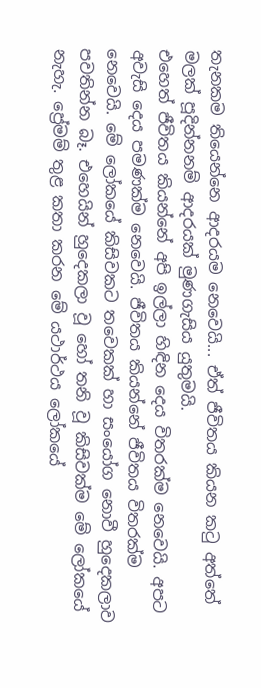තැනකම තියෙන්නෙ ආදරයම නෙවෙයි... ඒත් ජීවිතය කියන කටු අත්තේ මලක් පූදින්නනම් ආදරයක් මුණගැසිය යුතුමයි.
එහෙත් ජීවිතය කියන්නේ අපි ඉල්ලා හිඳින දෙය විතරක්ම නෙවෙයි. අපට අවැසි දෙය පමණක්ම නෙවෙයි. ජීවිතය කියන්නේ ජීවිතය විතරක්ම නෙවෙයි. මේ ලෝකයේ කිසිවකට තවෙකක් හා සංයෝග නොවී හුදෙකලාව පවතින්න බෑ. එහෙයින් හුදෙකලා වූ හෝ තනි වූ කිසිවක්ම මේ ලෝකයේ නැහැ. ප්‍රේමම් තුළ කතා කරන මේ යථාර්ථය ලෝකයේ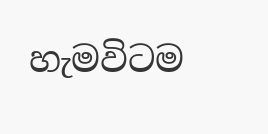හැමවිටම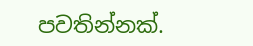පවතින්නක්.